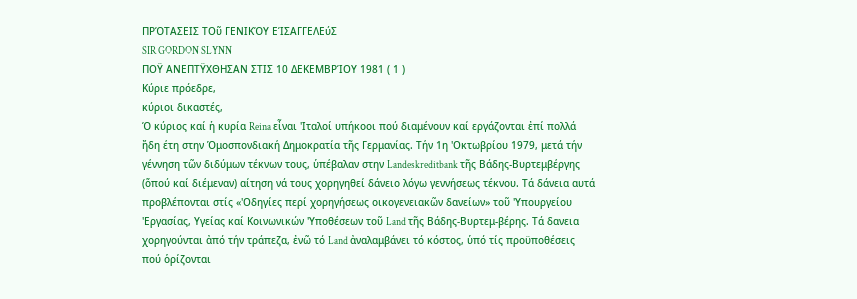ΠΡΌΤΑΣΕΙΣ ΤΟῦ ΓΕΝΙΚΌΥ ΕΊΣΑΓΓΕΛΕύΣ
SIR GORDON SLYNN
ΠΟΫ ΑΝΕΠΤΫΧΘΗΣΑΝ ΣΤΙΣ 10 ΔΕΚΕΜΒΡΊΟΥ 1981 ( 1 )
Κύριε πρόεδρε,
κύριοι δικαστές,
Ό κύριος καί ἡ κυρία Reina εἶναι 'Ιταλοί υπήκοοι πού διαμένουν καί εργάζονται ἐπί πολλά ἤδη έτη στην Ὁμοσπονδιακή Δημοκρατία τῆς Γερμανίας. Τήν 1η 'Οκτωβρίου 1979, μετά τήν γέννηση τῶν διδύμων τέκνων τους, ὑπέβαλαν στην Landeskreditbank τῆς Βάδης-Βυρτεμβέργης (ὅπού καί διέμεναν) αίτηση νά τους χορηγηθεί δάνειο λόγω γεννήσεως τέκνου. Τά δάνεια αυτά προβλέπονται στίς «'Οδηγίες περί χορηγήσεως οικογενειακῶν δανείων» τοῦ 'Υπουργείου 'Εργασίας, Υγείας καί Κοινωνικών 'Υποθέσεων τοῦ Land τῆς Βάδης-Βυρτεμ-βέρης. Τά δανεια χορηγούνται ἀπό τήν τράπεζα, ἐνῶ τό Land ἀναλαμβάνει τό κόστος, ὑπό τίς προϋποθέσεις πού ὁρίζονται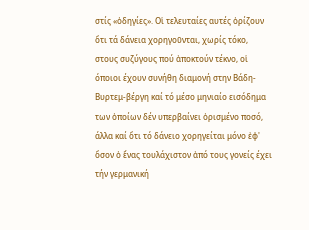στίς «ὁδηγίες». Οἱ τελευταίες αυτές ὁρίζουν ὅτι τά δάνεια χορηγοῦνται, χωρίς τόκο, στους συζύγους πού ἀποκτούν τέκνο, οἱ όποιοι έχουν συνήθη διαμονή στην Βάδη-Βυρτεμ-βέργη καί τό μέσο μηνιαίο εισόδημα των ὁποίων δέν υπερβαίνει ὁρισμένο ποσό, άλλα καί ὅτι τό δάνειο χορηγείται μόνο ἐφ' ὅσον ὁ ἕνας τουλάχιστον ἀπό τους γονείς έχει τήν γερμανική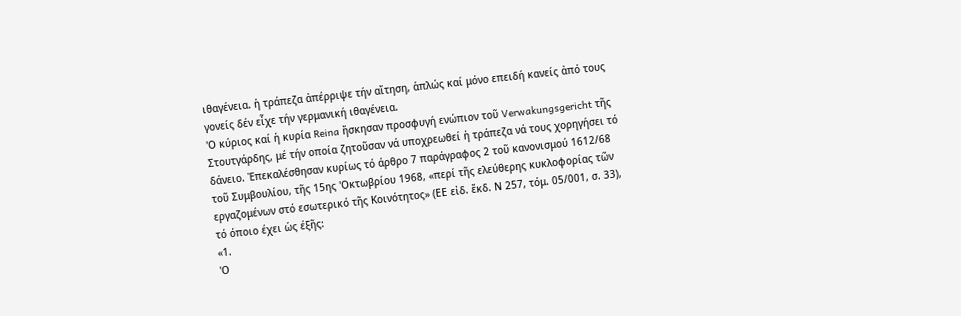ιθαγένεια. ἡ τράπεζα ἀπέρριψε τήν αἴτηση, ἁπλώς καί μόνο επειδή κανείς ἀπό τους γονείς δέν εἶχε τήν γερμανική ιθαγένεια.
'Ο κύριος καί ἡ κυρία Reina ἤσκησαν προσφυγή ενώπιον τοῦ Verwakungsgericht τῆς Στουτγάρδης, μέ τήν οποία ζητοῦσαν νά υποχρεωθεί ἡ τράπεζα νά τους χορηγήσει τό δάνειο. Ἐπεκαλέσθησαν κυρίως τό άρθρο 7 παράγραφος 2 τοῦ κανονισμού 1612/68 τοῦ Συμβουλίου, τῆς 15ης 'Οκτωβρίου 1968, «περί τῆς ελεύθερης κυκλοφορίας τῶν εργαζομένων στό εσωτερικό τῆς Κοινότητος» (ΕΕ εἰδ. ἔκδ. Ν 257, τόμ. 05/001, σ. 33), τό όποιο έχει ὡς έξῆς:
«1.
'Ο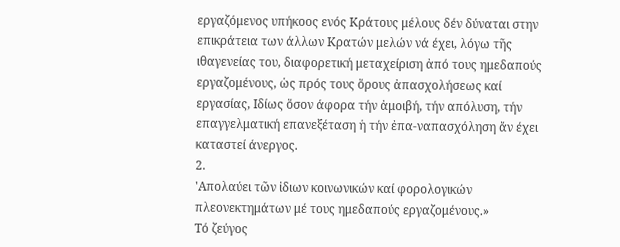εργαζόμενος υπήκοος ενός Κράτους μέλους δέν δύναται στην επικράτεια των άλλων Κρατών μελών νά έχει, λόγω τῆς ιθαγενείας του, διαφορετική μεταχείριση ἀπό τους ημεδαπούς εργαζομένους, ὡς πρός τους ὅρους ἀπασχολήσεως καί εργασίας, Ιδίως ὅσον άφορα τήν ἀμοιβή, τήν απόλυση, τήν επαγγελματική επανεξέταση ἡ τήν ἐπα-ναπασχόληση ἄν έχει καταστεί άνεργος.
2.
'Απολαύει τῶν ἰδιων κοινωνικών καί φορολογικών πλεονεκτημάτων μέ τους ημεδαπούς εργαζομένους.»
Τό ζεύγος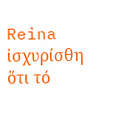Reina ἰσχυρίσθη ὅτι τό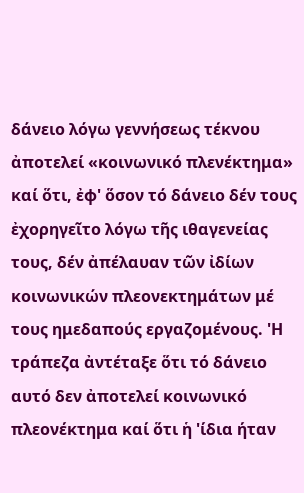δάνειο λόγω γεννήσεως τέκνου ἀποτελεί «κοινωνικό πλενέκτημα» καί ὅτι, ἐφ' ὅσον τό δάνειο δέν τους ἐχορηγεῖτο λόγω τῆς ιθαγενείας τους, δέν ἀπέλαυαν τῶν ἰδίων κοινωνικών πλεονεκτημάτων μέ τους ημεδαπούς εργαζομένους. 'Η τράπεζα ἀντέταξε ὅτι τό δάνειο αυτό δεν ἀποτελεί κοινωνικό πλεονέκτημα καί ὅτι ἡ 'ίδια ήταν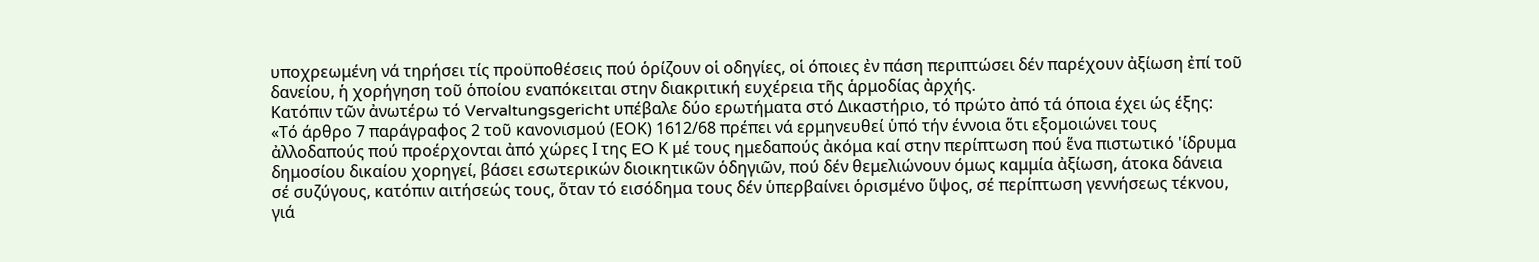υποχρεωμένη νά τηρήσει τίς προϋποθέσεις πού ὁρίζουν οἱ οδηγίες, οἱ όποιες ἐν πάση περιπτώσει δέν παρέχουν ἀξίωση ἐπί τοῦ δανείου, ἡ χορήγηση τοῦ ὁποίου εναπόκειται στην διακριτική ευχέρεια τῆς ἁρμοδίας ἀρχής.
Κατόπιν τῶν ἀνωτέρω τό Vervaltungsgericht υπέβαλε δύο ερωτήματα στό Δικαστήριο, τό πρώτο ἀπό τά όποια έχει ώς έξης:
«Τό άρθρο 7 παράγραφος 2 τοῦ κανονισμού (ΕΟΚ) 1612/68 πρέπει νά ερμηνευθεί ὑπό τήν έννοια ὅτι εξομοιώνει τους ἀλλοδαπούς πού προέρχονται ἀπό χώρες Ι της EO Κ μέ τους ημεδαπούς ἀκόμα καί στην περίπτωση πού ἕνα πιστωτικό 'ίδρυμα δημοσίου δικαίου χορηγεί, βάσει εσωτερικών διοικητικῶν ὁδηγιῶν, πού δέν θεμελιώνουν όμως καμμία ἀξίωση, άτοκα δάνεια σέ συζύγους, κατόπιν αιτήσεώς τους, ὅταν τό εισόδημα τους δέν ὑπερβαίνει ὁρισμένο ὕψος, σέ περίπτωση γεννήσεως τέκνου, γιά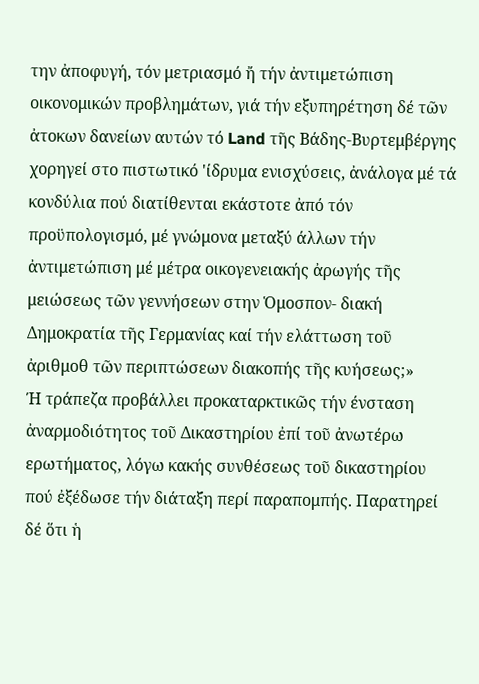την ἀποφυγή, τόν μετριασμό ἤ τήν ἀντιμετώπιση οικονομικών προβλημάτων, γιά τήν εξυπηρέτηση δέ τῶν ἀτοκων δανείων αυτών τό Land τῆς Βάδης-Βυρτεμβέργης χορηγεί στο πιστωτικό 'ίδρυμα ενισχύσεις, ἀνάλογα μέ τά κονδύλια πού διατίθενται εκάστοτε ἀπό τόν προϋπολογισμό, μέ γνώμονα μεταξύ άλλων τήν ἀντιμετώπιση μέ μέτρα οικογενειακής ἀρωγής τῆς μειώσεως τῶν γεννήσεων στην Ὁμοσπον- διακή Δημοκρατία τῆς Γερμανίας καί τήν ελάττωση τοῦ ἀριθμοθ τῶν περιπτώσεων διακοπής τῆς κυήσεως;»
Ή τράπεζα προβάλλει προκαταρκτικῶς τήν ένσταση ἀναρμοδιότητος τοῦ Δικαστηρίου ἐπί τοῦ ἀνωτέρω ερωτήματος, λόγω κακής συνθέσεως τοῦ δικαστηρίου πού ἐξέδωσε τήν διάταξη περί παραπομπής. Παρατηρεί δέ ὅτι ἡ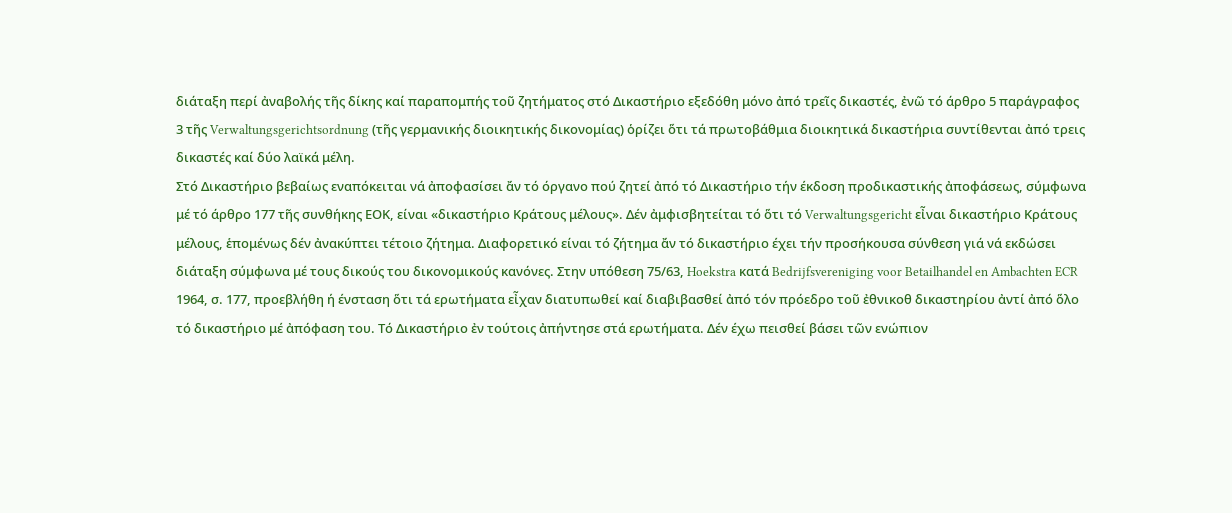διάταξη περί ἀναβολής τῆς δίκης καί παραπομπής τοῦ ζητήματος στό Δικαστήριο εξεδόθη μόνο ἀπό τρεῖς δικαστές, ἐνῶ τό άρθρο 5 παράγραφος 3 τῆς Verwaltungsgerichtsordnung (τῆς γερμανικής διοικητικής δικονομίας) ὁρίζει ὅτι τά πρωτοβάθμια διοικητικά δικαστήρια συντίθενται ἀπό τρεις δικαστές καί δύο λαϊκά μέλη.
Στό Δικαστήριο βεβαίως εναπόκειται νά ἀποφασίσει ἄν τό όργανο πού ζητεί ἀπό τό Δικαστήριο τήν έκδοση προδικαστικής ἀποφάσεως, σύμφωνα μέ τό άρθρο 177 τῆς συνθήκης ΕΟΚ, είναι «δικαστήριο Κράτους μέλους». Δέν ἀμφισβητείται τό ὅτι τό Verwaltungsgericht εἶναι δικαστήριο Κράτους μέλους, ἑπομένως δέν ἀνακύπτει τέτοιο ζήτημα. Διαφορετικό είναι τό ζήτημα ἄν τό δικαστήριο έχει τήν προσήκουσα σύνθεση γιά νά εκδώσει διάταξη σύμφωνα μέ τους δικούς του δικονομικούς κανόνες. Στην υπόθεση 75/63, Hoekstra κατά Bedrijfsvereniging voor Betailhandel en Ambachten ECR 1964, σ. 177, προεβλήθη ή ένσταση ὅτι τά ερωτήματα εἶχαν διατυπωθεί καί διαβιβασθεί ἀπό τόν πρόεδρο τοῦ ἐθνικοθ δικαστηρίου ἀντί ἀπό ὅλο τό δικαστήριο μέ ἀπόφαση του. Τό Δικαστήριο ἐν τούτοις ἀπήντησε στά ερωτήματα. Δέν έχω πεισθεί βάσει τῶν ενώπιον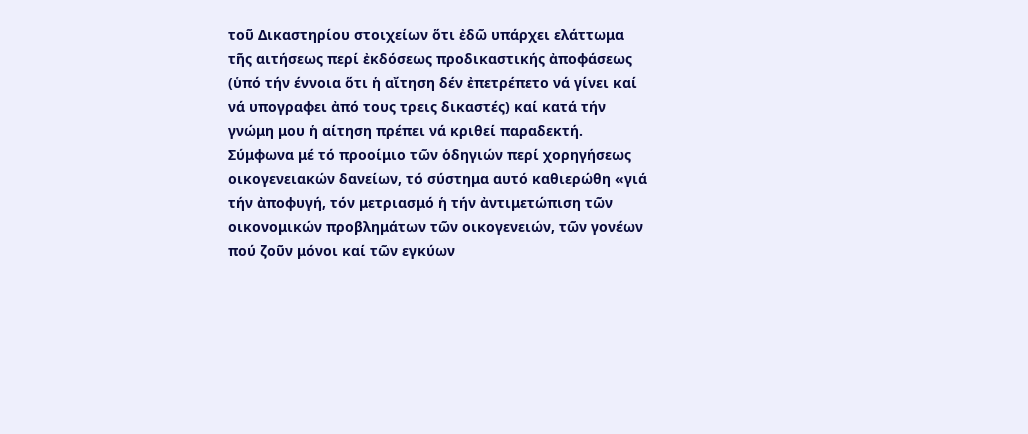τοῦ Δικαστηρίου στοιχείων ὅτι ἐδῶ υπάρχει ελάττωμα τῆς αιτήσεως περί ἐκδόσεως προδικαστικής ἀποφάσεως (ὑπό τήν έννοια ὅτι ἡ αἴτηση δέν ἐπετρέπετο νά γίνει καί νά υπογραφει ἀπό τους τρεις δικαστές) καί κατά τήν γνώμη μου ἡ αίτηση πρέπει νά κριθεί παραδεκτή.
Σύμφωνα μέ τό προοίμιο τῶν ὁδηγιών περί χορηγήσεως οικογενειακών δανείων, τό σύστημα αυτό καθιερώθη «γιά τήν ἀποφυγή, τόν μετριασμό ἡ τήν ἀντιμετώπιση τῶν οικονομικών προβλημάτων τῶν οικογενειών, τῶν γονέων πού ζοῦν μόνοι καί τῶν εγκύων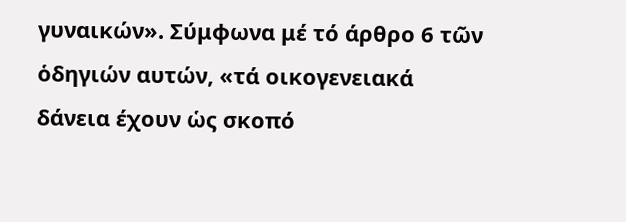γυναικών». Σύμφωνα μέ τό άρθρο 6 τῶν ὁδηγιών αυτών, «τά οικογενειακά δάνεια έχουν ὡς σκοπό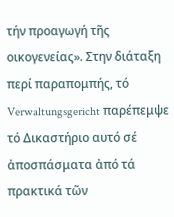τήν προαγωγή τῆς οικογενείας». Στην διάταξη περί παραπομπής, τό Verwaltungsgericht παρέπεμψε τό Δικαστήριο αυτό σέ ἀποσπάσματα ἀπό τά πρακτικά τῶν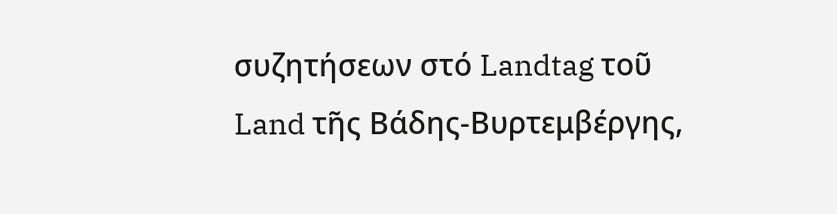συζητήσεων στό Landtag τοῦ Land τῆς Βάδης-Βυρτεμβέργης,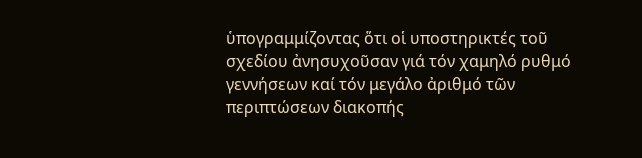ὑπογραμμίζοντας ὅτι οἱ υποστηρικτές τοῦ σχεδίου ἀνησυχοῦσαν γιά τόν χαμηλό ρυθμό γεννήσεων καί τόν μεγάλο ἀριθμό τῶν περιπτώσεων διακοπής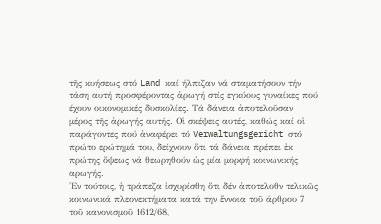τῆς κυήσεως στό Land καί ήλπιζαν νά σταματήσουν τήν τάση αυτή προσφέροντας ἀρωγή στίς εγκύους γυναίκες πού έχουν οικονομικές δυσκολίες. Τά δάνεια ἀποτελοῦσαν μέρος τῆς ἀρωγής αυτής. Οἱ σκέψεις αυτές, καθώς καί οἱ παράγοντες πού ἀναφέρει τό Verwaltungsgericht στό πρώτο ερώτημά του, δείχνουν ὅτι τά δάνεια πρέπει ἐκ πρώτης ὄψεως νά θεωρηθούν ὡς μία μορφή κοινωνικής αρωγής.
'Εν τούτοις, ἡ τράπεζα ἰσχυρίσθη ὅτι δέν ἀποτελοθν τελικῶς κοινωνικά πλεονεκτήματα κατά την ἕννοια τοῦ άρθρου 7 τοῦ κανονισμοῦ 1612/68,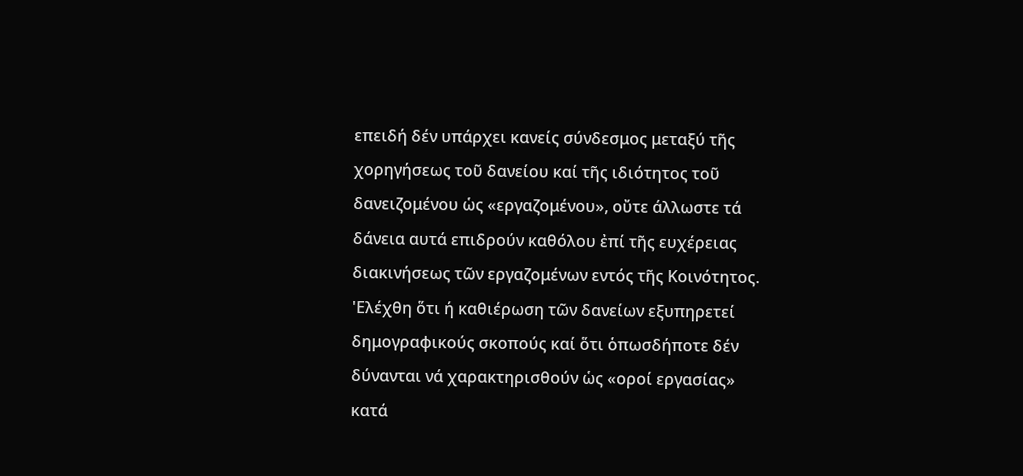επειδή δέν υπάρχει κανείς σύνδεσμος μεταξύ τῆς χορηγήσεως τοῦ δανείου καί τῆς ιδιότητος τοῦ δανειζομένου ὡς «εργαζομένου», οὔτε άλλωστε τά δάνεια αυτά επιδρούν καθόλου ἐπί τῆς ευχέρειας διακινήσεως τῶν εργαζομένων εντός τῆς Κοινότητος. 'Ελέχθη ὅτι ή καθιέρωση τῶν δανείων εξυπηρετεί δημογραφικούς σκοπούς καί ὅτι ὁπωσδήποτε δέν δύνανται νά χαρακτηρισθούν ὡς «οροί εργασίας» κατά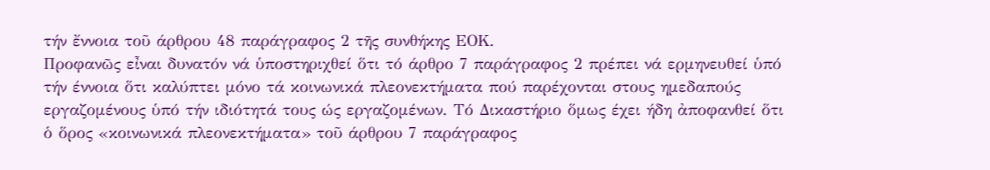τήν ἔννοια τοῦ άρθρου 48 παράγραφος 2 τῆς συνθήκης ΕΟΚ.
Προφανῶς εἶναι δυνατόν νά ὑποστηριχθεί ὅτι τό άρθρο 7 παράγραφος 2 πρέπει νά ερμηνευθεί ὑπό τήν έννοια ὅτι καλύπτει μόνο τά κοινωνικά πλεονεκτήματα πού παρέχονται στους ημεδαπούς εργαζομένους ὑπό τήν ιδιότητά τους ώς εργαζομένων. Τό Δικαστήριο ὅμως έχει ήδη ἀποφανθεί ὅτι ὁ ὅρος «κοινωνικά πλεονεκτήματα» τοῦ άρθρου 7 παράγραφος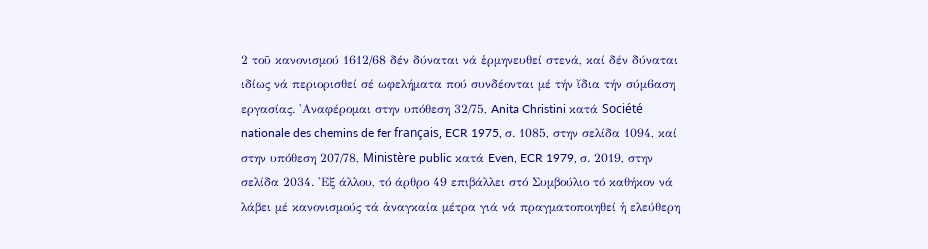2 τοῦ κανονισμού 1612/68 δέν δύναται νά ἑρμηνευθεί στενά, καί δέν δύναται ιδίως νά περιορισθεί σέ ωφελήματα πού συνδέονται μέ τήν ἴδια τήν σύμ6αση εργασίας. 'Αναφέρομαι στην υπόθεση 32/75, Anita Christini κατά Société nationale des chemins de fer français, ECR 1975, σ. 1085, στην σελίδα 1094, καί στην υπόθεση 207/78, Ministère public κατά Even, ECR 1979, σ. 2019, στην σελίδα 2034. 'Εξ άλλου, τό άρθρο 49 επιβάλλει στό Συμβούλιο τό καθήκον νά λάβει μέ κανονισμούς τά ἀναγκαία μέτρα γιά νά πραγματοποιηθεί ἡ ελεύθερη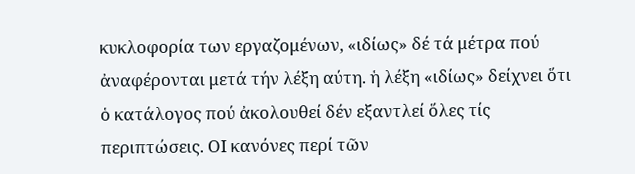κυκλοφορία των εργαζομένων, «ιδίως» δέ τά μέτρα πού ἀναφέρονται μετά τήν λέξη αύτη. ἡ λέξη «ιδίως» δείχνει ὅτι ὁ κατάλογος πού ἀκολουθεί δέν εξαντλεί ὅλες τίς περιπτώσεις. ΟΙ κανόνες περί τῶν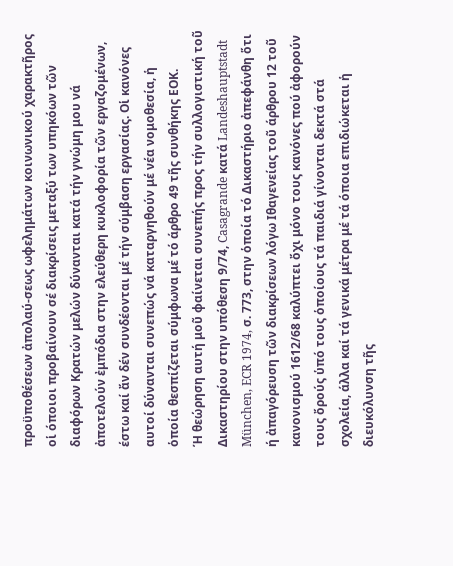προϋποθέσεων ἀπολαύ-σεως ωφελημάτων κοινωνικού χαρακτῆρος οἱ όποιοι προβαίνουν σέ διακρίσεις μεταξύ των υπηκόων τῶν διαφόρων Κρατών μελών δύνανται κατά τήν γνώμη μου νά ἀποτελούν ἐμπόδια στην ελεύθερη κυκλοφορία τῶν εργαζομένων, έστω καί ἄν δέν συνδέονται μέ τήν σύμβαση εργασίας. Οἱ κανόνες αυτοί δύνανται συνεπώς νά καταργηθούν μέ νέα νομοθεσία, ἡ ὁποία θεσπίζεται σύμφωνα μέ τό άρθρο 49 τῆς συνθήκης ΕΟΚ.
Ή θεώρηση αυτή μοῦ φαίνεται συνεπής προς τήν συλλογιστική τοῦ Δικαστηρίου στην υπόθεση 9/74, Casagrande κατά Landeshauptstadt München, ECR 1974, σ. 773, στην ὁποία τό Δικαστήριο ἀπεφάνθη ὅτι ή ἀπαγόρευση τῶν διακρίσεων λόγω Ιθαγενείας τοῦ άρθρου 12 τοῦ κανονισμού 1612/68 καλύπτει ὄχι μόνο τους κανόνες πού ἀφορούν τους ὄρούς ὑπό τους ὁποίους τά παιδιά γίνονται δεκτά στά σχολεία, άλλα καί τά γενικά μέτρα μέ τά όποια επιδιώκεται ἡ διευκόλυνση τῆς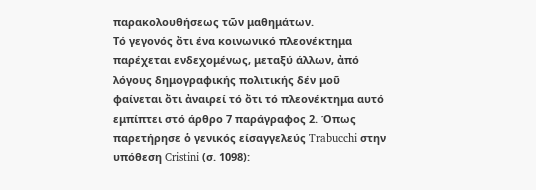παρακολουθήσεως τῶν μαθημάτων.
Τό γεγονός ὄτι ένα κοινωνικό πλεονέκτημα παρέχεται ενδεχομένως, μεταξύ άλλων, ἀπό λόγους δημογραφικής πολιτικής δέν μοῦ φαίνεται ὄτι ἀναιρεί τό ὄτι τό πλεονέκτημα αυτό εμπίπτει στό άρθρο 7 παράγραφος 2. Όπως παρετήρησε ὁ γενικός είσαγγελεύς Trabucchi στην υπόθεση Cristini (σ. 1098):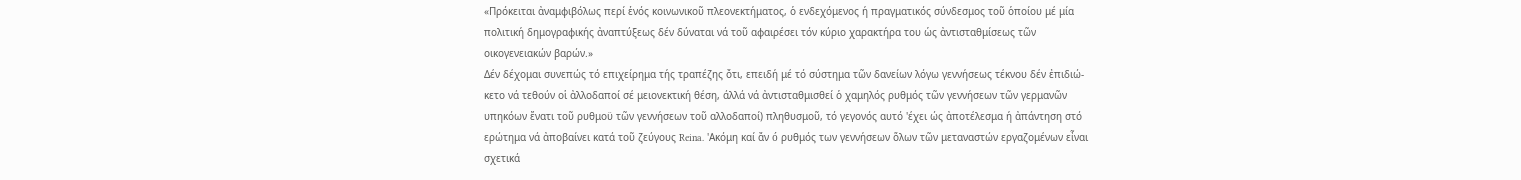«Πρόκειται ἀναμφιβόλως περί ἑνός κοινωνικοῦ πλεονεκτήματος, ὁ ενδεχόμενος ή πραγματικός σύνδεσμος τοῦ ὁποίου μέ μία πολιτική δημογραφικής ἀναπτύξεως δέν δύναται νά τοῦ αφαιρέσει τόν κύριο χαρακτήρα του ὡς ἀντισταθμίσεως τῶν οικογενειακών βαρών.»
Δέν δέχομαι συνεπώς τό επιχείρημα τής τραπέζης ὄτι, επειδή μέ τό σύστημα τῶν δανείων λόγω γεννήσεως τέκνου δέν ἐπιδιώ-κετο νά τεθούν οἱ ἀλλοδαποί σέ μειονεκτική θέση, άλλά νά ἀντισταθμισθεί ὁ χαμηλός ρυθμός τῶν γεννήσεων τῶν γερμανῶν υπηκόων ἔνατι τοῦ ρυθμοϋ τῶν γεννήσεων τοῦ αλλοδαποί) πληθυσμοῦ, τό γεγονός αυτό 'έχει ώς ἀποτέλεσμα ή ἀπάντηση στό ερώτημα νά ἀποβαίνει κατά τοῦ ζεύγους Reina. 'Ακόμη καί ἄν ó ρυθμός των γεννήσεων ὅλων τῶν μεταναστών εργαζομένων εἶναι σχετικά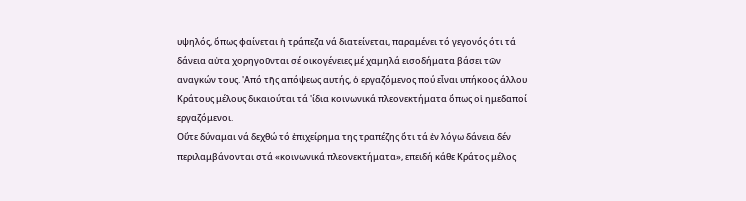υψηλός, ὅπως φαίνεται ἡ τράπεζα νά διατείνεται, παραμένει τό γεγονός ότι τά δάνεια αὐτα χορηγοῦνται σέ οικογένειες μέ χαμηλά εισοδήματα βάσει τῶν αναγκών τους. 'Από τῆς απόψεως αυτής, ὁ εργαζόμενος πού εἶναι υπήκοος άλλου Κράτους μέλους δικαιούται τά 'ίδια κοινωνικά πλεονεκτήματα ὅπως οἱ ημεδαποί εργαζόμενοι.
Οὔτε δύναμαι νά δεχθώ τό ἐπιχείρημα της τραπέζης ὅτι τά ἐν λόγω δάνεια δέν περιλαμβάνονται στά «κοινωνικά πλεονεκτήματα», επειδή κάθε Κράτος μέλος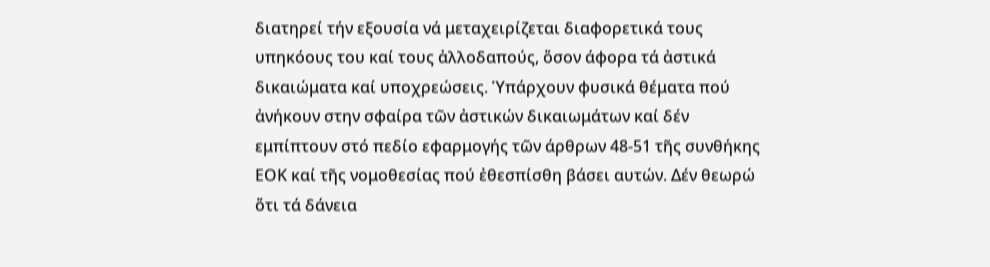διατηρεί τήν εξουσία νά μεταχειρίζεται διαφορετικά τους υπηκόους του καί τους ἀλλοδαπούς, ὅσον άφορα τά ἀστικά δικαιώματα καί υποχρεώσεις. Ὑπάρχουν φυσικά θέματα πού ἀνήκουν στην σφαίρα τῶν ἀστικών δικαιωμάτων καί δέν εμπίπτουν στό πεδίο εφαρμογής τῶν άρθρων 48-51 τῆς συνθήκης ΕΟΚ καί τῆς νομοθεσίας πού ἐθεσπίσθη βάσει αυτών. Δέν θεωρώ ὅτι τά δάνεια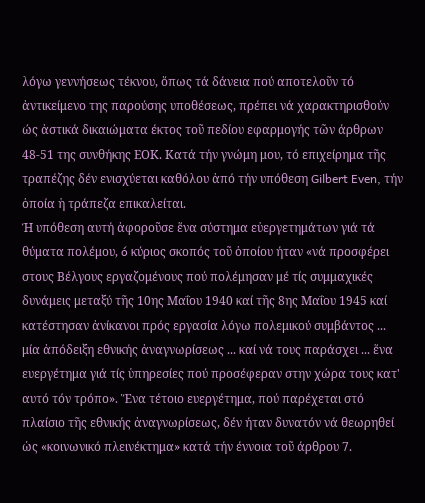λόγω γεννήσεως τέκνου, ὅπως τά δάνεια πού αποτελοῦν τό ἀντικείμενο της παρούσης υποθέσεως, πρέπει νά χαρακτηρισθούν ώς ἀστικά δικαιώματα έκτος τοῦ πεδίου εφαρμογής τῶν άρθρων 48-51 της συνθήκης ΕΟΚ. Κατά τήν γνώμη μου, τό επιχείρημα τῆς τραπέζης δέν ενισχύεται καθόλου ἀπό τήν υπόθεση Gilbert Even, τήν ὁποία ἡ τράπεζα επικαλείται.
Ή υπόθεση αυτή ἀφοροῦσε ἕνα σύστημα εὐεργετημάτων γιά τά θύματα πολέμου, ó κύριος σκοπός τοῦ ὁποίου ήταν «νά προσφέρει στους Βέλγους εργαζομένους πού πολέμησαν μέ τίς συμμαχικές δυνάμεις μεταξύ τῆς 10ης Μαΐου 1940 καί τῆς 8ης Μαΐου 1945 καί κατέστησαν ἀνίκανοι πρός εργασία λόγω πολεμικού συμβάντος ... μία ἀπόδειξη εθνικής ἀναγνωρίσεως ... καί νά τους παράσχει ... ἕνα ευεργέτημα γιά τίς ὑπηρεσίες πού προσέφεραν στην χώρα τους κατ' αυτό τόν τρόπο». Ἕνα τέτοιο ευεργέτημα, πού παρέχεται στό πλαίσιο τῆς εθνικής ἀναγνωρίσεως, δέν ήταν δυνατόν νά θεωρηθεί ὡς «κοινωνικό πλεινέκτημα» κατά τήν έννοια τοῦ άρθρου 7.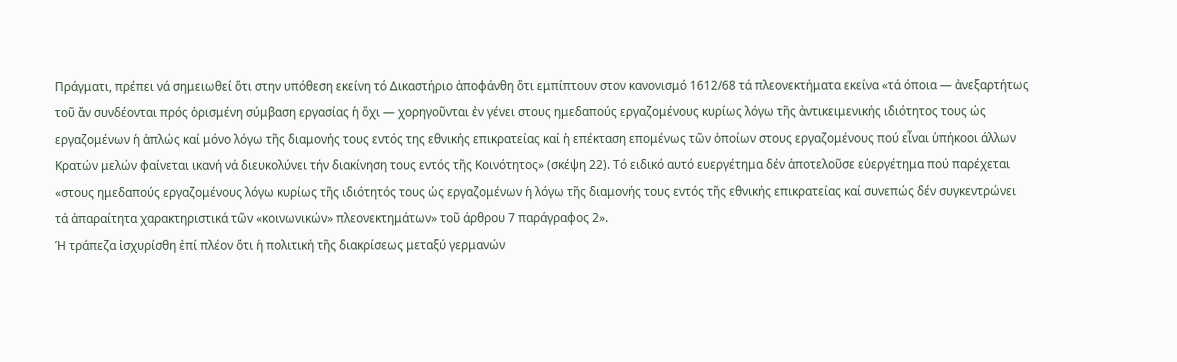Πράγματι, πρέπει νά σημειωθεί ὅτι στην υπόθεση εκείνη τό Δικαστήριο ἀποφάνθη ὅτι εμπίπτουν στον κανονισμό 1612/68 τά πλεονεκτήματα εκείνα «τά όποια — ἀνεξαρτήτως τοῦ ἄν συνδέονται πρός ὁρισμένη σύμβαση εργασίας ἡ ὄχι — χορηγοῦνται ἐν γένει στους ημεδαπούς εργαζομένους κυρίως λόγω τῆς ἀντικειμενικής ιδιότητος τους ώς εργαζομένων ἡ ἁπλώς καί μόνο λόγω τῆς διαμονής τους εντός της εθνικής επικρατείας καί ἡ επέκταση επομένως τῶν ὁποίων στους εργαζομένους πού εἶναι ὑπήκοοι άλλων Κρατών μελών φαίνεται ικανή νά διευκολύνει τήν διακίνηση τους εντός τῆς Κοινότητος» (σκέψη 22). Τό ειδικό αυτό ευεργέτημα δέν ἀποτελοῦσε εὐεργέτημα πού παρέχεται «στους ημεδαπούς εργαζομένους λόγω κυρίως τῆς ιδιότητός τους ὡς εργαζομένων ἡ λόγω τῆς διαμονής τους εντός τῆς εθνικής επικρατείας καί συνεπώς δέν συγκεντρώνει τά ἀπαραίτητα χαρακτηριστικά τῶν «κοινωνικών» πλεονεκτημάτων» τοῦ άρθρου 7 παράγραφος 2».
Ἡ τράπεζα ἰσχυρίσθη ἐπί πλέον ὅτι ἡ πολιτική τῆς διακρίσεως μεταξύ γερμανών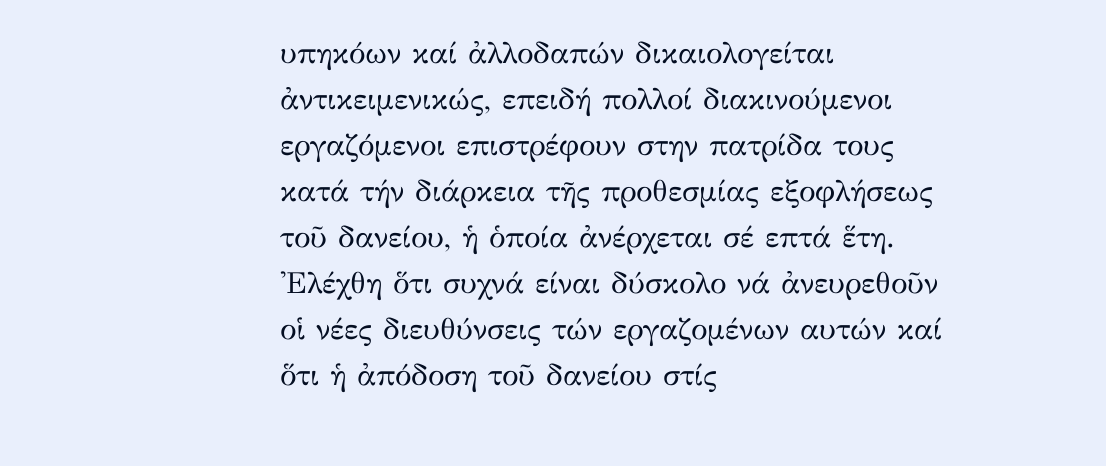υπηκόων καί ἀλλοδαπών δικαιολογείται ἀντικειμενικώς, επειδή πολλοί διακινούμενοι εργαζόμενοι επιστρέφουν στην πατρίδα τους κατά τήν διάρκεια τῆς προθεσμίας εξοφλήσεως τοῦ δανείου, ἡ ὁποία ἀνέρχεται σέ επτά ἕτη. 'Ελέχθη ὅτι συχνά είναι δύσκολο νά ἀνευρεθοῦν οἱ νέες διευθύνσεις τών εργαζομένων αυτών καί ὅτι ἡ ἀπόδοση τοῦ δανείου στίς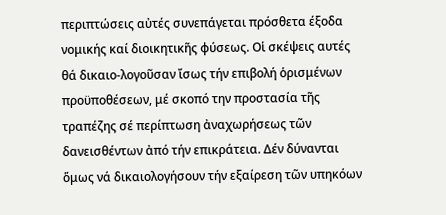περιπτώσεις αὐτές συνεπάγεται πρόσθετα έξοδα νομικής καί διοικητικῆς φύσεως. Οἱ σκέψεις αυτές θά δικαιο-λογοῦσαν ἴσως τήν επιβολή ὁρισμένων προϋποθέσεων, μέ σκοπό την προστασία τῆς τραπέζης σέ περίπτωση ἀναχωρήσεως τῶν δανεισθέντων ἀπό τήν επικράτεια. Δέν δύνανται ὅμως νά δικαιολογήσουν τήν εξαίρεση τῶν υπηκόων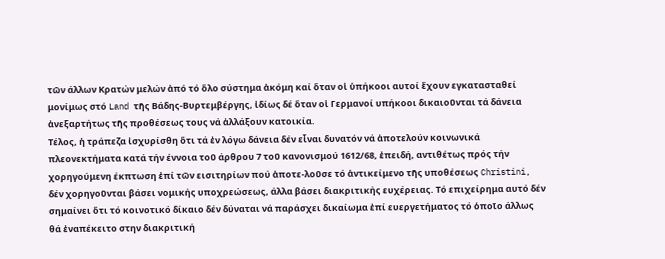τῶν άλλων Κρατών μελών ἀπό τό ὅλο σύστημα ἀκόμη καί ὅταν οἱ ὑπήκοοι αυτοί ἔχουν εγκατασταθεί μονίμως στό Land τῆς Βάδης-Βυρτεμβέργης, ἰδίως δέ ὅταν οἱ Γερμανοί υπήκοοι δικαιοῦνται τά δάνεια ἀνεξαρτήτως τῆς προθέσεως τους νά ἀλλάξουν κατοικία.
Τέλος, ἡ τράπεζα ἰσχυρίσθη ὅτι τά ἐν λόγω δάνεια δέν εἶναι δυνατόν νά ἀποτελούν κοινωνικά πλεονεκτήματα κατά τήν έννοια τοῦ άρθρου 7 τοῦ κανονισμού 1612/68, ἐπειδή, αντιθέτως πρός τήν χορηγούμενη έκπτωση ἐπί τῶν εισιτηρίων πού ἀποτε-λοῦσε τό ἀντικείμενο τῆς υποθέσεως Christini, δέν χορηγοῦνται βάσει νομικής υποχρεώσεως, άλλα βάσει διακριτικής ευχέρειας. Τό επιχείρημα αυτό δέν σημαίνει ὅτι τό κοινοτικό δίκαιο δέν δύναται νά παράσχει δικαίωμα ἐπί ευεργετήματος τό ὁποῖο άλλως θά ἐναπέκειτο στην διακριτική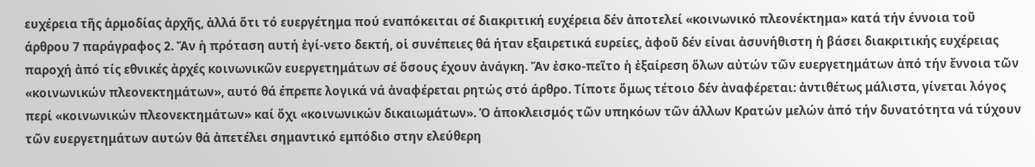ευχέρεια τῆς ἁρμοδίας ἀρχῆς, ἀλλά ὅτι τό ευεργέτημα πού εναπόκειται σέ διακριτική ευχέρεια δέν ἀποτελεί «κοινωνικό πλεονέκτημα» κατά τήν έννοια τοῦ άρθρου 7 παράγραφος 2. Ἄν ἡ πρόταση αυτή ἐγί-νετο δεκτή, οἱ συνέπειες θά ήταν εξαιρετικά ευρείες, ἀφοῦ δέν είναι ἀσυνήθιστη ἡ βάσει διακριτικής ευχέρειας παροχή ἀπό τίς εθνικές ἀρχές κοινωνικῶν ευεργετημάτων σέ ὅσους έχουν ἀνάγκη. Ἄν ἐσκο-πεῖτο ἡ ἐξαίρεση ὅλων αὐτών τῶν ευεργετημάτων ἀπό τήν ἔννοια τῶν «κοινωνικών πλεονεκτημάτων», αυτό θά έπρεπε λογικά νά ἀναφέρεται ρητώς στό άρθρο. Τίποτε ὅμως τέτοιο δέν ἀναφέρεται: ἀντιθέτως μάλιστα, γίνεται λόγος περί «κοινωνικών πλεονεκτημάτων» καί ὄχι «κοινωνικών δικαιωμάτων». Ὁ ἀποκλεισμός τῶν υπηκόων τῶν άλλων Κρατών μελών ἀπό τήν δυνατότητα νά τύχουν τῶν ευεργετημάτων αυτών θά ἀπετέλει σημαντικό εμπόδιο στην ελεύθερη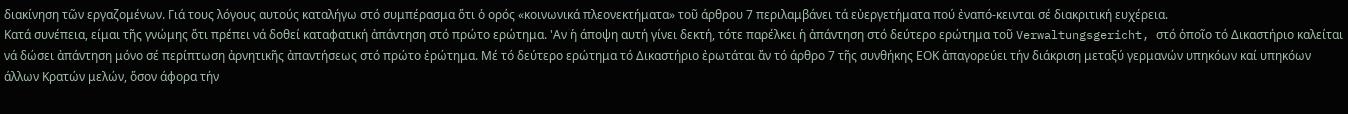διακίνηση τῶν εργαζομένων. Γιά τους λόγους αυτούς καταλήγω στό συμπέρασμα ὅτι ὁ ορός «κοινωνικά πλεονεκτήματα» τοῦ άρθρου 7 περιλαμβάνει τά εὐεργετήματα πού ἐναπό-κεινται σέ διακριτική ευχέρεια.
Κατά συνέπεια, είμαι τῆς γνώμης ὅτι πρέπει νά δοθεί καταφατική ἀπάντηση στό πρώτο ερώτημα. 'Αν ἡ άποψη αυτή γίνει δεκτή, τότε παρέλκει ἡ ἀπάντηση στό δεύτερο ερώτημα τοῦ Verwaltungsgericht, στό ὁποῖο τό Δικαστήριο καλείται νά δώσει ἀπάντηση μόνο σέ περίπτωση ἀρνητικῆς ἀπαντήσεως στό πρώτο ἐρώτημα. Μέ τό δεύτερο ερώτημα τό Δικαστήριο ἐρωτάται ἄν τό άρθρο 7 τῆς συνθήκης ΕΟΚ ἀπαγορεύει τήν διάκριση μεταξύ γερμανών υπηκόων καί υπηκόων άλλων Κρατών μελών, ὅσον άφορα τήν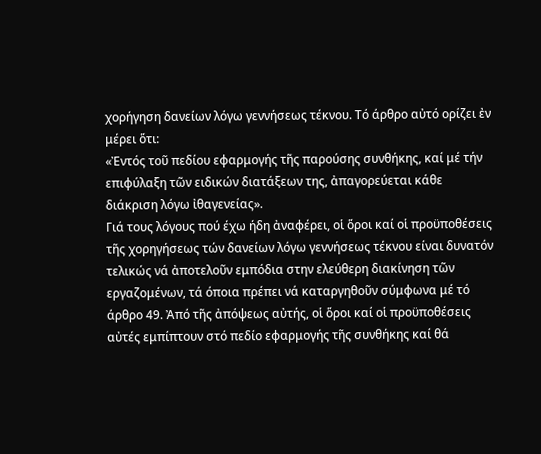χορήγηση δανείων λόγω γεννήσεως τέκνου. Τό άρθρο αὐτό ορίζει ἐν μέρει ὅτι:
«Ἐντός τοῦ πεδίου εφαρμογής τῆς παρούσης συνθήκης, καί μέ τήν επιφύλαξη τῶν ειδικών διατάξεων της, ἀπαγορεύεται κάθε διάκριση λόγω ἰθαγενείας».
Γιά τους λόγους πού έχω ήδη ἀναφέρει, οἱ ὅροι καί οἱ προϋποθέσεις τῆς χορηγήσεως τών δανείων λόγω γεννήσεως τέκνου είναι δυνατόν τελικώς νά ἀποτελοῦν εμπόδια στην ελεύθερη διακίνηση τῶν εργαζομένων, τά όποια πρέπει νά καταργηθοῦν σύμφωνα μέ τό άρθρο 49. Ἀπό τῆς ἀπόψεως αὐτής, οἱ ὅροι καί οἱ προϋποθέσεις αὐτές εμπίπτουν στό πεδίο εφαρμογής τῆς συνθήκης καί θά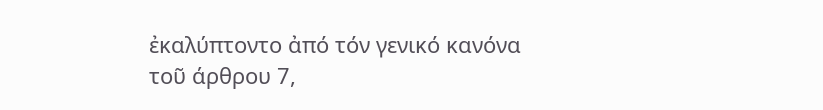ἐκαλύπτοντο ἀπό τόν γενικό κανόνα τοῦ άρθρου 7,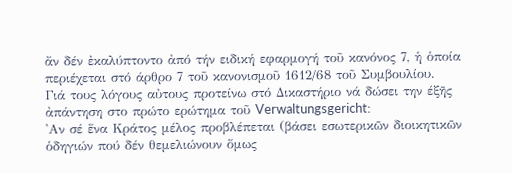ἄν δέν ἐκαλύπτοντο ἀπό τήν ειδική εφαρμογή τοῦ κανόνος 7, ἡ ὁποία περιέχεται στό άρθρο 7 τοῦ κανονισμοῦ 1612/68 τοῦ Συμβουλίου.
Γιά τους λόγους αὐτους προτείνω στό Δικαστήριο νά δώσει την έξῆς ἀπάντηση στο πρώτο ερώτημα τοῦ Verwaltungsgericht:
'Αν σέ ἕνα Κράτος μέλος προβλέπεται (βάσει εσωτερικῶν διοικητικῶν ὁδηγιών πού δέν θεμελιώνουν ὅμως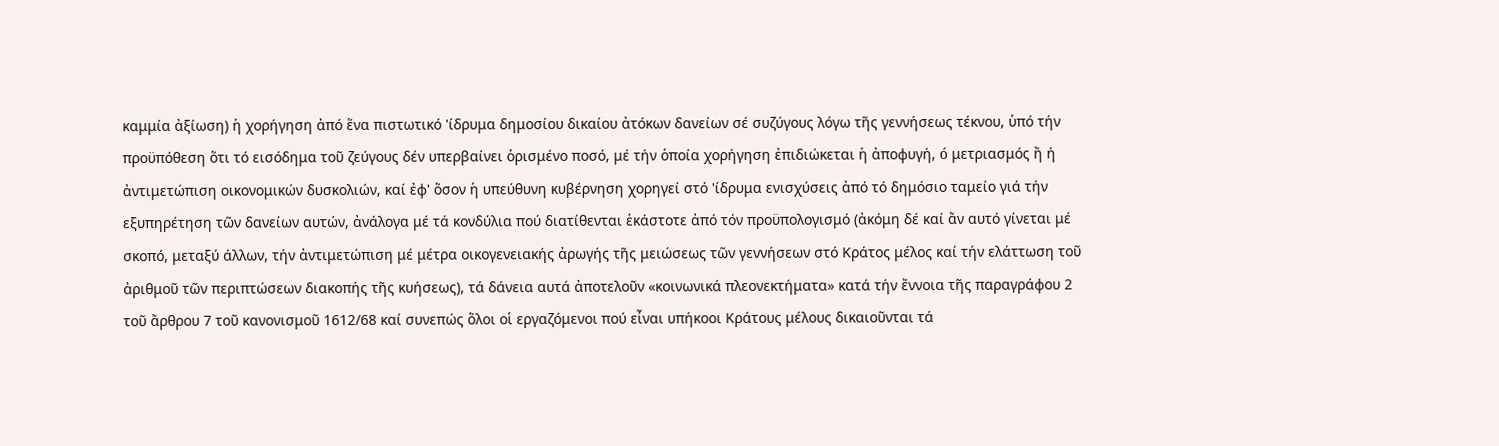καμμία ἀξίωση) ἡ χορήγηση ἀπό ἕνα πιστωτικό 'ίδρυμα δημοσίου δικαίου ἀτόκων δανείων σέ συζύγους λόγω τῆς γεννήσεως τέκνου, ὑπό τήν προϋπόθεση ὅτι τό εισόδημα τοῦ ζεύγους δέν υπερβαίνει ὁρισμένο ποσό, μέ τήν ὁποία χορήγηση ἐπιδιώκεται ἡ ἀποφυγή, ó μετριασμός ἤ ή ἀντιμετώπιση οικονομικών δυσκολιών, καί ἐφ' ὅσον ἡ υπεύθυνη κυβέρνηση χορηγεί στό 'ίδρυμα ενισχύσεις ἀπό τό δημόσιο ταμείο γιά τήν εξυπηρέτηση τῶν δανείων αυτών, ἀνάλογα μέ τά κονδύλια πού διατίθενται ἑκάστοτε ἀπό τόν προϋπολογισμό (ἀκόμη δέ καί ἄν αυτό γίνεται μέ σκοπό, μεταξύ άλλων, τήν ἀντιμετώπιση μέ μέτρα οικογενειακής ἀρωγής τῆς μειώσεως τῶν γεννήσεων στό Κράτος μέλος καί τήν ελάττωση τοῦ ἀριθμοῦ τῶν περιπτώσεων διακοπής τῆς κυήσεως), τά δάνεια αυτά ἀποτελοῦν «κοινωνικά πλεονεκτήματα» κατά τήν ἔννοια τῆς παραγράφου 2 τοῦ ἄρθρου 7 τοῦ κανονισμοῦ 1612/68 καί συνεπώς ὅλοι οἱ εργαζόμενοι πού εἶναι υπήκοοι Κράτους μέλους δικαιοῦνται τά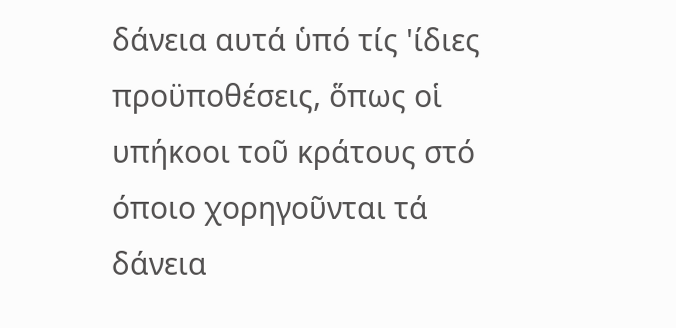δάνεια αυτά ὑπό τίς 'ίδιες προϋποθέσεις, ὅπως οἱ υπήκοοι τοῦ κράτους στό όποιο χορηγοῦνται τά δάνεια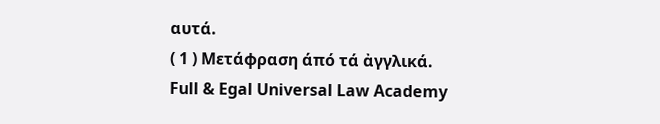αυτά.
( 1 ) Μετάφραση άπό τά ἀγγλικά.
Full & Egal Universal Law Academy